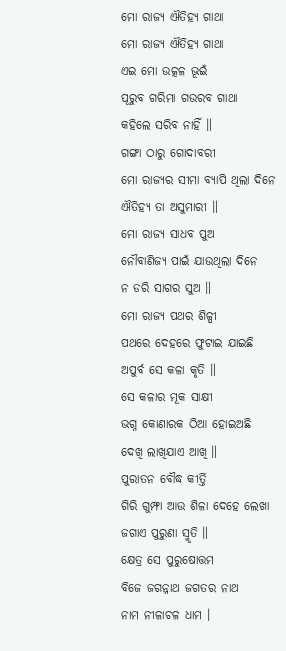ମୋ ରାଜ୍ୟ ଐତିହ୍ୟ ଗାଥା
ମୋ ରାଜ୍ୟ ଐତିହ୍ୟ ଗାଥା
ଏଇ ମୋ ଉତ୍କଳ ଭୂଇଁ
ପୂରୁବ ଗରିମା ଗଉରବ ଗାଥା
କହିଲେ ସରିବ ନାହିଁ ॥
ଗଙ୍ଗା ଠାରୁ ଗୋଦାବରୀ
ମୋ ରାଜ୍ୟର ସୀମା ବ୍ୟାପି ଥିଲା ଦିନେ
ଐତିହ୍ୟ ତା ଅସୁମାରୀ ॥
ମୋ ରାଜ୍ୟ ସାଧବ ପୁଅ
ନୌବାଣିଜ୍ୟ ପାଇଁ ଯାଉଥିଲା ଦିନେ
ନ ଡରି ସାଗର ସୁଅ ॥
ମୋ ରାଜ୍ୟ ପଥର ଶିଳ୍ପୀ
ପଥରେ ଦେହରେ ଫୁଟାଇ ଯାଇଛି
ଅପୁର୍ବ ସେ କଳା କୃତି ॥
ସେ କଳାର ମୂକ ସାକ୍ଷୀ
ଭଗ୍ନ କୋଣାରକ ଠିଆ ହୋଇଅଛି
ଦେଖି ଲାଖିଯାଏ ଆଖି ॥
ପୁରାତନ ବୌଦ୍ଧ କୀର୍ତ୍ତି
ଗିରି ଗୁମ୍ଫା ଆଉ ଶିଳା ଦେହେ ଲେଖା
ଜଗାଏ ପୁରୁଣା ସ୍ମୃତି ॥
କ୍ଷେତ୍ର ସେ ପୁରୁଷୋତ୍ତମ
ବିଜେ ଜଗନ୍ନାଥ ଜଗତର ନାଥ
ନାମ ନୀଳାଚଳ ଧାମ ।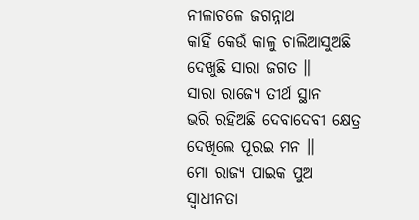ନୀଳାଚଳେ ଜଗନ୍ନାଥ
କାହିଁ କେଉଁ କାଳୁ ଚାଲିଆସୁଅଛି
ଦେଖୁଛି ସାରା ଜଗତ ॥
ସାରା ରାଜ୍ୟେ ତୀର୍ଥ ସ୍ଥାନ
ଭରି ରହିଅଛି ଦେବାଦେବୀ କ୍ଷେତ୍ର
ଦେଖିଲେ ପୂରଇ ମନ ॥
ମୋ ରାଜ୍ୟ ପାଇକ ପୁଅ
ସ୍ୱାଧୀନତା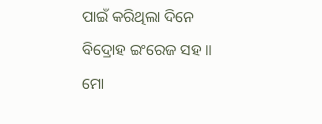ପାଇଁ କରିଥିଲା ଦିନେ
ବିଦ୍ରୋହ ଇଂରେଜ ସହ ॥
ମୋ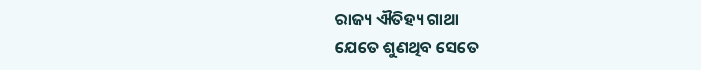ରାଜ୍ୟ ଐତିହ୍ୟ ଗାଥା
ଯେତେ ଶୁଣଥିବ ସେତେ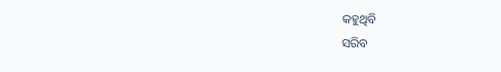କହୁଥିବି
ସରିବ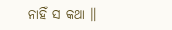ନାହିଁ ସ କଥା ॥